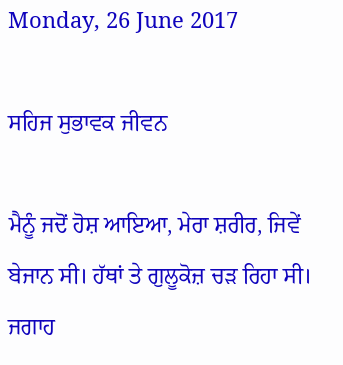Monday, 26 June 2017

ਸਹਿਜ ਸੁਭਾਵਕ ਜੀਵਨ

ਮੈਨੂੰ ਜਦੋਂ ਹੋਸ਼ ਆਇਆ, ਮੇਰਾ ਸ਼ਰੀਰ, ਜਿਵੇਂ ਬੇਜਾਨ ਸੀ। ਹੱਥਾਂ ਤੇ ਗੁਲੂਕੋਜ਼ ਚੜ ਰਿਹਾ ਸੀ। ਜਗਾਹ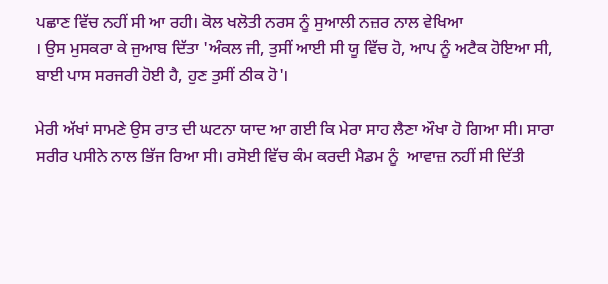ਪਛਾਣ ਵਿੱਚ ਨਹੀਂ ਸੀ ਆ ਰਹੀ। ਕੋਲ ਖਲੋਤੀ ਨਰਸ ਨੂੰ ਸੁਆਲੀ ਨਜ਼ਰ ਨਾਲ ਵੇਖਿਆ
। ਉਸ ਮੁਸਕਰਾ ਕੇ ਜੁਆਬ ਦਿੱਤਾ 'ਅੰਕਲ ਜੀ, ਤੁਸੀਂ ਆਈ ਸੀ ਯੂ ਵਿੱਚ ਹੋ, ਆਪ ਨੂੰ ਅਟੈਕ ਹੋਇਆ ਸੀ, ਬਾਈ ਪਾਸ ਸਰਜਰੀ ਹੋਈ ਹੈ, ਹੁਣ ਤੁਸੀਂ ਠੀਕ ਹੋ'।

ਮੇਰੀ ਅੱਖਾਂ ਸਾਮਣੇ ਉਸ ਰਾਤ ਦੀ ਘਟਨਾ ਯਾਦ ਆ ਗਈ ਕਿ ਮੇਰਾ ਸਾਹ ਲੈਣਾ ਔਖਾ ਹੋ ਗਿਆ ਸੀ। ਸਾਰਾ ਸਰੀਰ ਪਸੀਨੇ ਨਾਲ ਭਿੱਜ ਰਿਆ ਸੀ। ਰਸੋਈ ਵਿੱਚ ਕੰਮ ਕਰਦੀ ਮੈਡਮ ਨੂੰ  ਆਵਾਜ਼ ਨਹੀਂ ਸੀ ਦਿੱਤੀ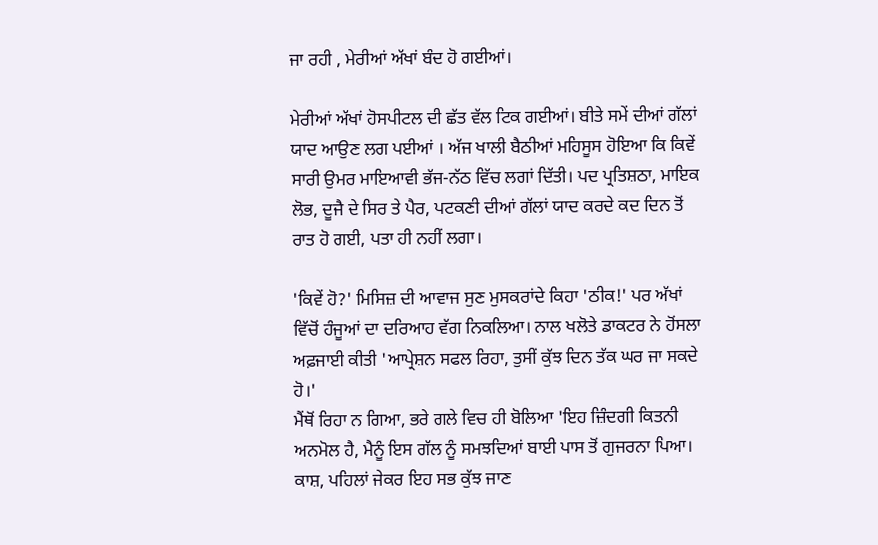ਜਾ ਰਹੀ , ਮੇਰੀਆਂ ਅੱਖਾਂ ਬੰਦ ਹੋ ਗਈਆਂ।

ਮੇਰੀਆਂ ਅੱਖਾਂ ਹੋਸਪੀਟਲ ਦੀ ਛੱਤ ਵੱਲ ਟਿਕ ਗਈਆਂ। ਬੀਤੇ ਸਮੇਂ ਦੀਆਂ ਗੱਲਾਂ ਯਾਦ ਆਉਣ ਲਗ ਪਈਆਂ । ਅੱਜ ਖਾਲੀ ਬੈਠੀਆਂ ਮਹਿਸੂਸ ਹੋਇਆ ਕਿ ਕਿਵੇਂ ਸਾਰੀ ਉਮਰ ਮਾਇਆਵੀ ਭੱਜ-ਨੱਠ ਵਿੱਚ ਲਗਾਂ ਦਿੱਤੀ। ਪਦ ਪ੍ਰਤਿਸ਼ਠਾ, ਮਾਇਕ ਲੋਭ, ਦੂਜੈ ਦੇ ਸਿਰ ਤੇ ਪੈਰ, ਪਟਕਣੀ ਦੀਆਂ ਗੱਲਾਂ ਯਾਦ ਕਰਦੇ ਕਦ ਦਿਨ ਤੋਂ ਰਾਤ ਹੋ ਗਈ, ਪਤਾ ਹੀ ਨਹੀਂ ਲਗਾ।

'ਕਿਵੇਂ ਹੋ?' ਮਿਸਿਜ਼ ਦੀ ਆਵਾਜ ਸੁਣ ਮੁਸਕਰਾਂਦੇ ਕਿਹਾ 'ਠੀਕ!' ਪਰ ਅੱਖਾਂ ਵਿੱਚੋਂ ਹੰਜੂਆਂ ਦਾ ਦਰਿਆਹ ਵੱਗ ਨਿਕਲਿਆ। ਨਾਲ ਖਲੋਤੇ ਡਾਕਟਰ ਨੇ ਹੋਂਸਲਾ ਅਫ਼ਜਾਈ ਕੀਤੀ 'ਆਪ੍ਰੇਸ਼ਨ ਸਫਲ ਰਿਹਾ, ਤੁਸੀਂ ਕੁੱਝ ਦਿਨ ਤੱਕ ਘਰ ਜਾ ਸਕਦੇ ਹੋ।'
ਮੈਂਥੋਂ ਰਿਹਾ ਨ ਗਿਆ, ਭਰੇ ਗਲੇ ਵਿਚ ਹੀ ਬੋਲਿਆ 'ਇਹ ਜ਼ਿੰਦਗੀ ਕਿਤਨੀ ਅਨਮੋਲ ਹੈ, ਮੈਨੂੰ ਇਸ ਗੱਲ ਨੂੰ ਸਮਝਦਿਆਂ ਬਾਈ ਪਾਸ ਤੋਂ ਗੁਜਰਨਾ ਪਿਆ। ਕਾਸ਼, ਪਹਿਲਾਂ ਜੇਕਰ ਇਹ ਸਭ ਕੁੱਝ ਜਾਣ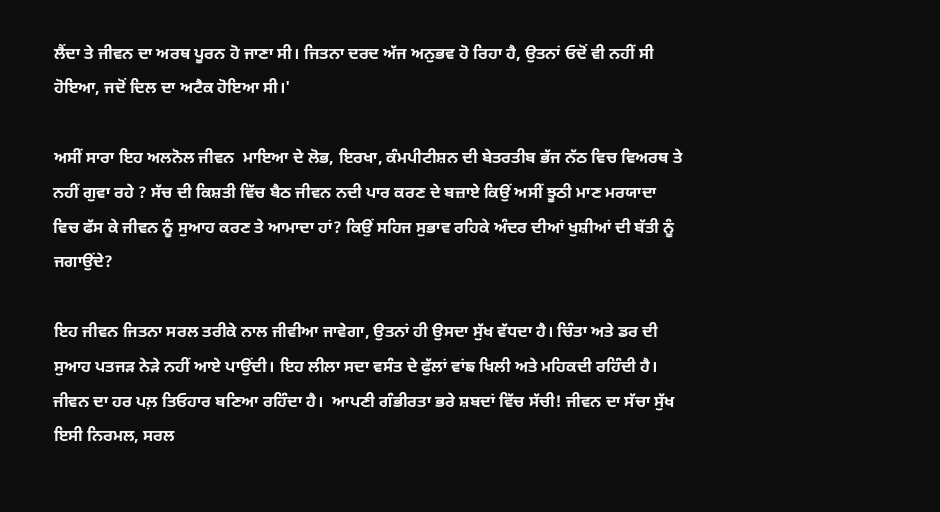ਲੈਂਦਾ ਤੇ ਜੀਵਨ ਦਾ ਅਰਥ ਪੂਰਨ ਹੋ ਜਾਣਾ ਸੀ। ਜਿਤਨਾ ਦਰਦ ਅੱਜ ਅਨੁਭਵ ਹੋ ਰਿਹਾ ਹੈ, ਉਤਨਾਂ ਓਦੋਂ ਵੀ ਨਹੀਂ ਸੀ ਹੋਇਆ, ਜਦੋਂ ਦਿਲ ਦਾ ਅਟੈਕ ਹੋਇਆ ਸੀ।'

ਅਸੀਂ ਸਾਰਾ ਇਹ ਅਲਨੋਲ ਜੀਵਨ  ਮਾਇਆ ਦੇ ਲੋਭ, ਇਰਖਾ, ਕੰਮਪੀਟੀਸ਼ਨ ਦੀ ਬੇਤਰਤੀਬ ਭੱਜ ਨੱਠ ਵਿਚ ਵਿਅਰਥ ਤੇ ਨਹੀਂ ਗੁਵਾ ਰਹੇ ? ਸੱਚ ਦੀ ਕਿਸ਼ਤੀ ਵਿੱਚ ਬੈਠ ਜੀਵਨ ਨਦੀ ਪਾਰ ਕਰਣ ਦੇ ਬਜ਼ਾਏ ਕਿਉਂ ਅਸੀਂ ਝੂਠੀ ਮਾਣ ਮਰਯਾਦਾ ਵਿਚ ਫੱਸ ਕੇ ਜੀਵਨ ਨੂੰ ਸੁਆਹ ਕਰਣ ਤੇ ਆਮਾਦਾ ਹਾਂ? ਕਿਉਂ ਸਹਿਜ ਸੁਭਾਵ ਰਹਿਕੇ ਅੰਦਰ ਦੀਆਂ ਖੁਸ਼ੀਆਂ ਦੀ ਬੱਤੀ ਨੂੰ ਜਗਾਉਂਦੇ?

ਇਹ ਜੀਵਨ ਜਿਤਨਾ ਸਰਲ ਤਰੀਕੇ ਨਾਲ ਜੀਵੀਆ ਜਾਵੇਗਾ, ਉਤਨਾਂ ਹੀ ਉਸਦਾ ਸੁੱਖ ਵੱਧਦਾ ਹੈ। ਚਿੰਤਾ ਅਤੇ ਡਰ ਦੀ ਸੁਆਹ ਪਤਜੜ ਨੇੜੇ ਨਹੀਂ ਆਏ ਪਾਉਂਦੀ। ਇਹ ਲੀਲਾ ਸਦਾ ਵਸੰਤ ਦੇ ਫੁੱਲਾਂ ਵਾਂਙ ਖਿਲੀ ਅਤੇ ਮਹਿਕਦੀ ਰਹਿੰਦੀ ਹੈ। ਜੀਵਨ ਦਾ ਹਰ ਪਲ਼ ਤਿਓਹਾਰ ਬਣਿਆ ਰਹਿੰਦਾ ਹੈ।  ਆਪਣੀ ਗੰਭੀਰਤਾ ਭਰੇ ਸ਼ਬਦਾਂ ਵਿੱਚ ਸੱਚੀ! ਜੀਵਨ ਦਾ ਸੱਚਾ ਸੁੱਖ ਇਸੀ ਨਿਰਮਲ, ਸਰਲ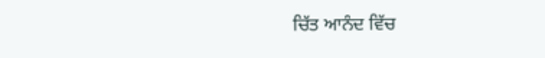ਚਿੱਤ ਆਨੰਦ ਵਿੱਚ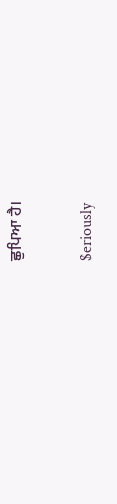ਛੁਪਿਆ ਹੈ।

$eriously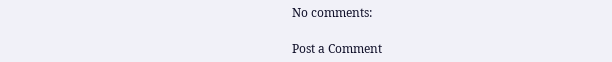No comments:

Post a Comment